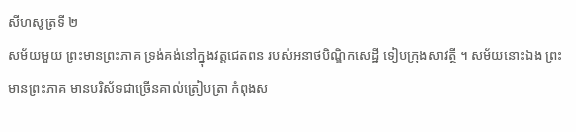សីហសូត្រទី ២
សម័យមួយ ព្រះមានព្រះភាគ ទ្រង់គង់នៅក្នុងវត្តជេតពន របស់អនាថបិណ្ឌិកសេដ្ឋី ទៀបក្រុងសាវត្ថី ។ សម័យនោះឯង ព្រះមានព្រះភាគ មានបរិស័ទជាច្រើនគាល់ត្រៀបត្រា កំពុងស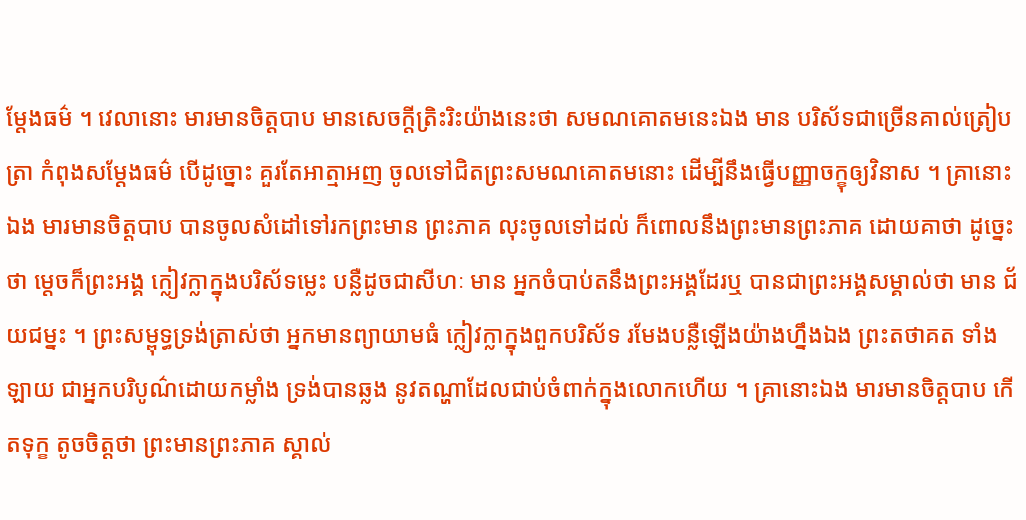ម្តែងធម៌ ។ វេលានោះ មារមានចិត្តបាប មានសេចក្តីត្រិះរិះយ៉ាងនេះថា សមណគោតមនេះឯង មាន បរិស័ទជាច្រើនគាល់ត្រៀបត្រា កំពុងសម្តែងធម៌ បើដូច្នោះ គួរតែអាត្មាអញ ចូលទៅជិតព្រះសមណគោតមនោះ ដើម្បីនឹងធ្វើបញ្ញាចក្ខុឲ្យវិនាស ។ គ្រានោះឯង មារមានចិត្តបាប បានចូលសំដៅទៅរកព្រះមាន ព្រះភាគ លុះចូលទៅដល់ ក៏ពោលនឹងព្រះមានព្រះភាគ ដោយគាថា ដូច្នេះថា ម្តេចក៏ព្រះអង្គ ក្លៀវក្លាក្នុងបរិស័ទម្លេះ បន្លឺដូចជាសីហៈ មាន អ្នកចំបាប់តនឹងព្រះអង្គដែរឬ បានជាព្រះអង្គសម្គាល់ថា មាន ជ័យជម្នះ ។ ព្រះសម្ពុទ្ធទ្រង់ត្រាស់ថា អ្នកមានព្យាយាមធំ ក្លៀវក្លាក្នុងពួកបរិស័ទ រមែងបន្លឺឡើងយ៉ាងហ្នឹងឯង ព្រះតថាគត ទាំងឡាយ ជាអ្នកបរិបូណ៌ដោយកម្លាំង ទ្រង់បានឆ្លង នូវតណ្ហាដែលជាប់ចំពាក់ក្នុងលោកហើយ ។ គ្រានោះឯង មារមានចិត្តបាប កើតទុក្ខ តូចចិត្តថា ព្រះមានព្រះភាគ ស្គាល់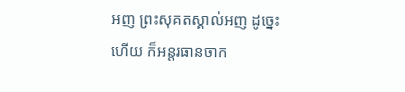អញ ព្រះសុគតស្គាល់អញ ដូច្នេះហើយ ក៏អន្តរធានចាក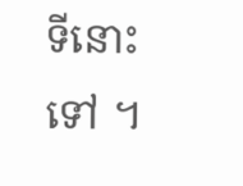ទីនោះទៅ ។